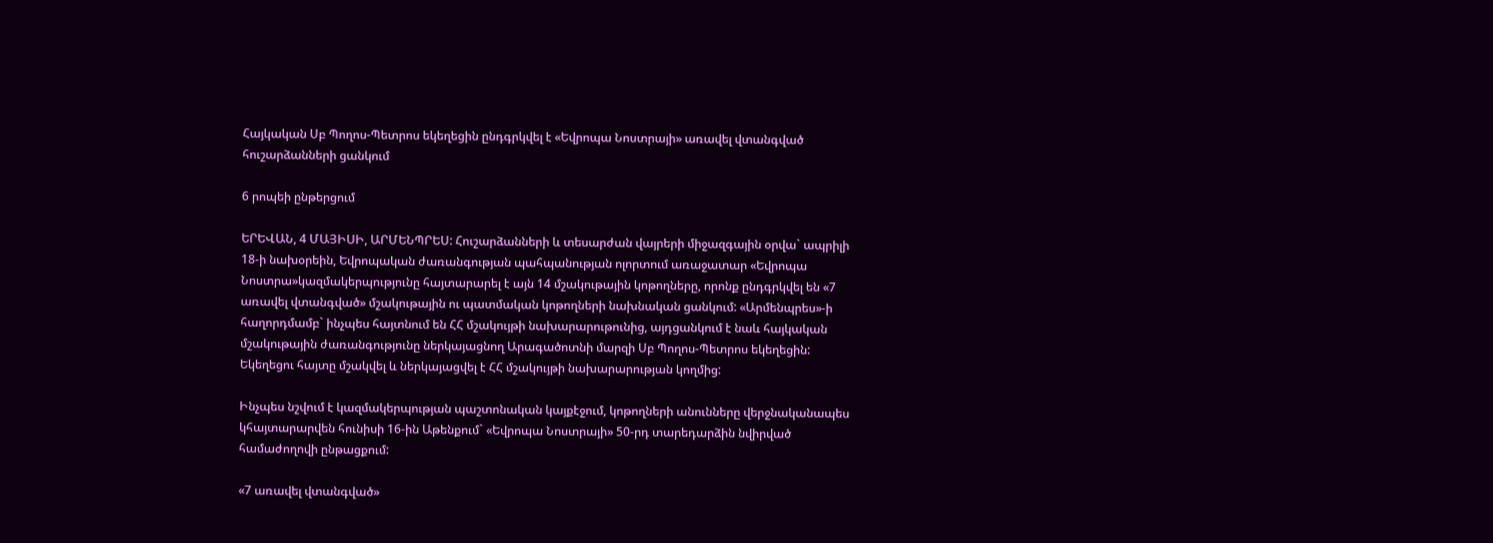Հայկական Սբ Պողոս-Պետրոս եկեղեցին ընդգրկվել է «Եվրոպա Նոստրայի» առավել վտանգված հուշարձանների ցանկում

6 րոպեի ընթերցում

ԵՐԵՎԱՆ, 4 ՄԱՅԻՍԻ, ԱՐՄԵՆՊՐԵՍ: Հուշարձանների և տեսարժան վայրերի միջազգային օրվա` ապրիլի 18-ի նախօրեին, Եվրոպական ժառանգության պահպանության ոլորտում առաջատար «Եվրոպա Նոստրա»կազմակերպությունը հայտարարել է այն 14 մշակութային կոթողները, որոնք ընդգրկվել են «7 առավել վտանգված» մշակութային ու պատմական կոթողների նախնական ցանկում: «Արմենպրես»-ի հաղորդմամբ` ինչպես հայտնում են ՀՀ մշակույթի նախարարութունից, այդցանկում է նաև հայկական մշակութային ժառանգությունը ներկայացնող Արագածոտնի մարզի Սբ Պողոս-Պետրոս եկեղեցին: Եկեղեցու հայտը մշակվել և ներկայացվել է ՀՀ մշակույթի նախարարության կողմից:

Ինչպես նշվում է կազմակերպության պաշտոնական կայքէջում, կոթողների անունները վերջնականապես կհայտարարվեն հունիսի 16-ին Աթենքում` «Եվրոպա Նոստրայի» 50-րդ տարեդարձին նվիրված համաժողովի ընթացքում:

«7 առավել վտանգված»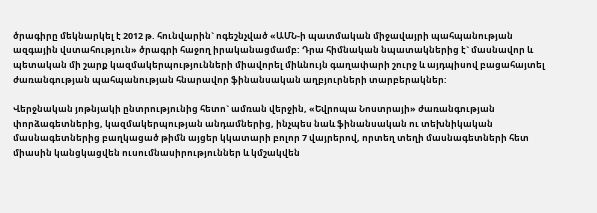ծրագիրը մեկնարկել է 2012 թ. հունվարին` ոգեշնչված «ԱՄՆ-ի պատմական միջավայրի պահպանության ազգային վստահություն» ծրագրի հաջող իրականացմամբ: Դրա հիմնական նպատակներից է` մասնավոր և պետական մի շարք կազմակերպությունների միավորել միևնույն գաղափարի շուրջ և այդպիսով բացահայտել ժառանգության պահպանության հնարավոր ֆինանսական աղբյուրների տարբերակներ:

Վերջնական յոթնյակի ընտրությունից հետո` ամռան վերջին, «Եվրոպա Նոստրայի» ժառանգության փորձագետներից, կազմակերպության անդամներից, ինչպես նաև ֆինանսական ու տեխնիկական մասնագետներից բաղկացած թիմն այցեր կկատարի բոլոր 7 վայրերով, որտեղ տեղի մասնագետների հետ միասին կանցկացվեն ուսումնասիրություններ և կմշակվեն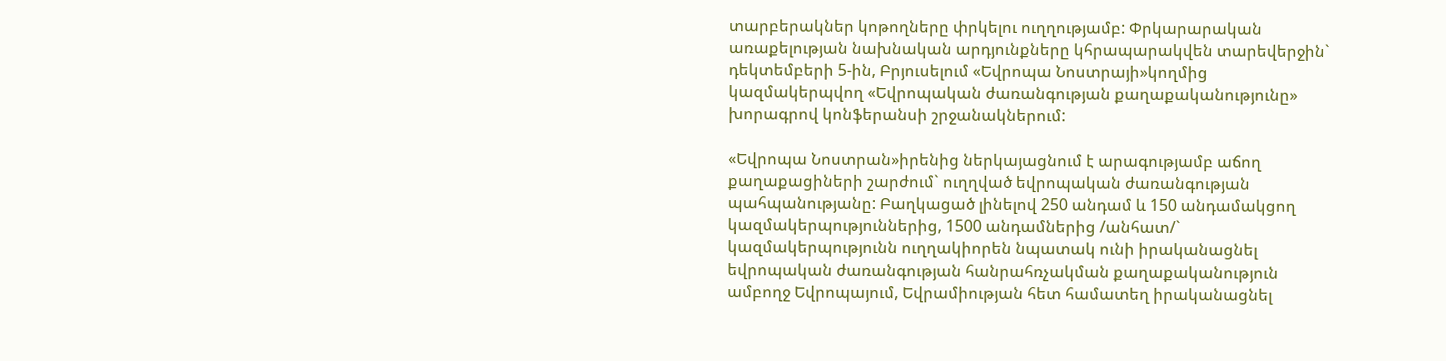տարբերակներ կոթողները փրկելու ուղղությամբ: Փրկարարական առաքելության նախնական արդյունքները կհրապարակվեն տարեվերջին` դեկտեմբերի 5-ին, Բրյուսելում «Եվրոպա Նոստրայի»կողմից կազմակերպվող «Եվրոպական ժառանգության քաղաքականությունը» խորագրով կոնֆերանսի շրջանակներում:

«Եվրոպա Նոստրան»իրենից ներկայացնում է արագությամբ աճող քաղաքացիների շարժում` ուղղված եվրոպական ժառանգության պահպանությանը: Բաղկացած լինելով 250 անդամ և 150 անդամակցող կազմակերպություններից, 1500 անդամներից /անհատ/` կազմակերպությունն ուղղակիորեն նպատակ ունի իրականացնել եվրոպական ժառանգության հանրահռչակման քաղաքականություն ամբողջ Եվրոպայում, Եվրամիության հետ համատեղ իրականացնել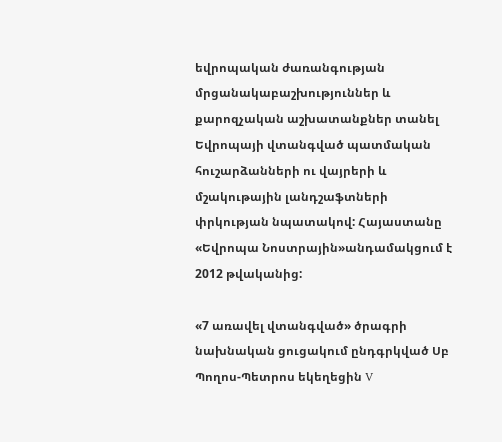եվրոպական ժառանգության մրցանակաբաշխություններ և քարոզչական աշխատանքներ տանել Եվրոպայի վտանգված պատմական հուշարձանների ու վայրերի և մշակութային լանդշաֆտների փրկության նպատակով: Հայաստանը «Եվրոպա Նոստրային»անդամակցում է 2012 թվականից:

«7 առավել վտանգված» ծրագրի նախնական ցուցակում ընդգրկված Սբ Պողոս-Պետրոս եկեղեցին V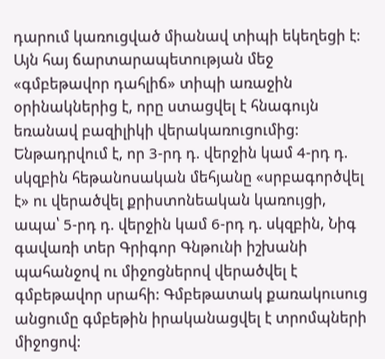դարում կառուցված միանավ տիպի եկեղեցի է: Այն հայ ճարտարապետության մեջ «գմբեթավոր դահլիճ» տիպի առաջին օրինակներից է, որը ստացվել է հնագույն եռանավ բազիլիկի վերակառուցումից: Ենթադրվում է, որ 3-րդ դ. վերջին կամ 4-րդ դ. սկզբին հեթանոսական մեհյանը «սրբագործվել է» ու վերածվել քրիստոնեական կառույցի, ապա՝ 5-րդ դ. վերջին կամ 6-րդ դ. սկզբին, Նիգ գավառի տեր Գրիգոր Գնթունի իշխանի պահանջով ու միջոցներով վերածվել է գմբեթավոր սրահի: Գմբեթատակ քառակուսուց անցումը գմբեթին իրականացվել է տրոմպների միջոցով: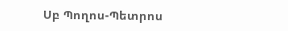Սբ Պողոս-Պետրոս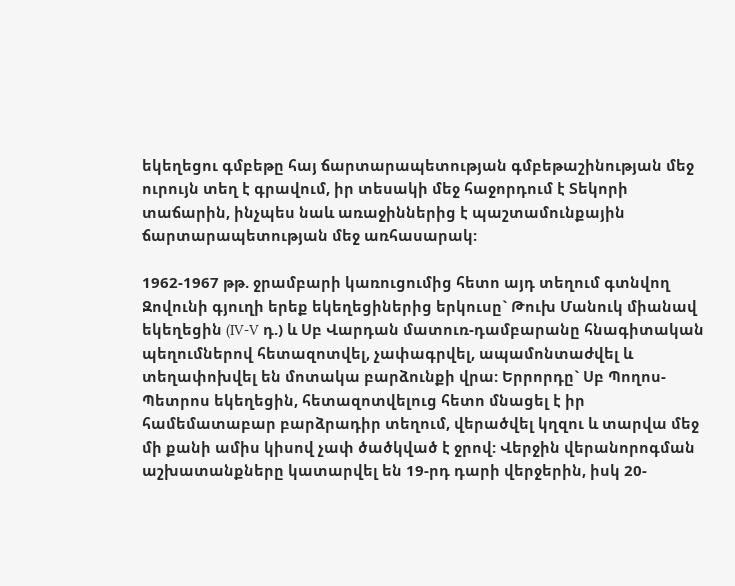եկեղեցու գմբեթը հայ ճարտարապետության գմբեթաշինության մեջ ուրույն տեղ է գրավում, իր տեսակի մեջ հաջորդում է Տեկորի տաճարին, ինչպես նաև առաջիններից է պաշտամունքային ճարտարապետության մեջ առհասարակ:

1962-1967 թթ. ջրամբարի կառուցումից հետո այդ տեղում գտնվող Զովունի գյուղի երեք եկեղեցիներից երկուսը` Թուխ Մանուկ միանավ եկեղեցին (IV-V դ.) և Սբ Վարդան մատուռ-դամբարանը հնագիտական պեղումներով հետազոտվել, չափագրվել, ապամոնտաժվել և տեղափոխվել են մոտակա բարձունքի վրա: Երրորդը` Սբ Պողոս-Պետրոս եկեղեցին, հետազոտվելուց հետո մնացել է իր համեմատաբար բարձրադիր տեղում, վերածվել կղզու և տարվա մեջ մի քանի ամիս կիսով չափ ծածկված է ջրով: Վերջին վերանորոգման աշխատանքները կատարվել են 19-րդ դարի վերջերին, իսկ 20-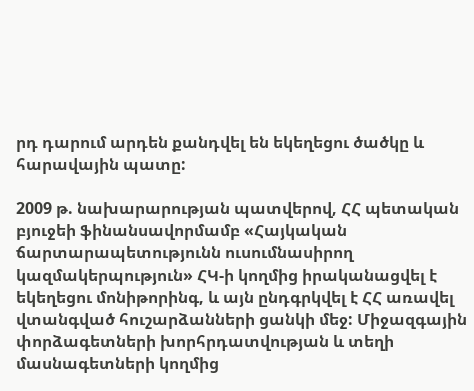րդ դարում արդեն քանդվել են եկեղեցու ծածկը և հարավային պատը:

2009 թ. նախարարության պատվերով, ՀՀ պետական բյուջեի ֆինանսավորմամբ «Հայկական ճարտարապետությունն ուսումնասիրող կազմակերպություն» ՀԿ-ի կողմից իրականացվել է եկեղեցու մոնիթորինգ, և այն ընդգրկվել է ՀՀ առավել վտանգված հուշարձանների ցանկի մեջ: Միջազգային փորձագետների խորհրդատվության և տեղի մասնագետների կողմից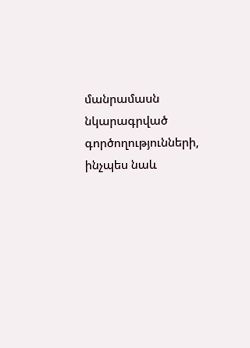մանրամասն նկարագրված գործողությունների, ինչպես նաև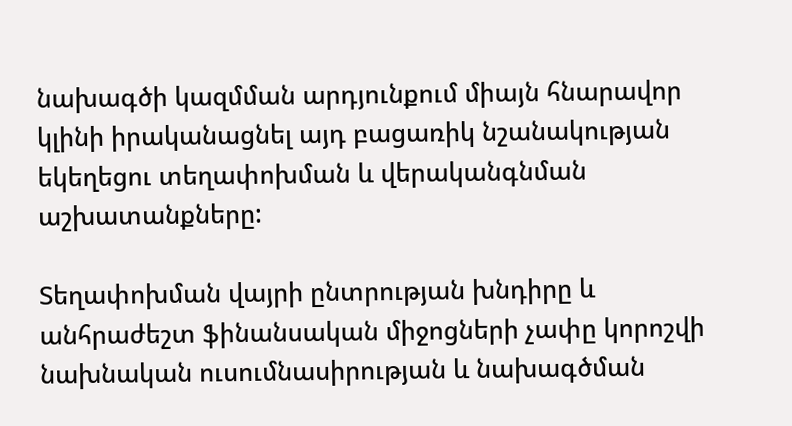նախագծի կազմման արդյունքում միայն հնարավոր կլինի իրականացնել այդ բացառիկ նշանակության եկեղեցու տեղափոխման և վերականգնման աշխատանքները:

Տեղափոխման վայրի ընտրության խնդիրը և անհրաժեշտ ֆինանսական միջոցների չափը կորոշվի նախնական ուսումնասիրության և նախագծման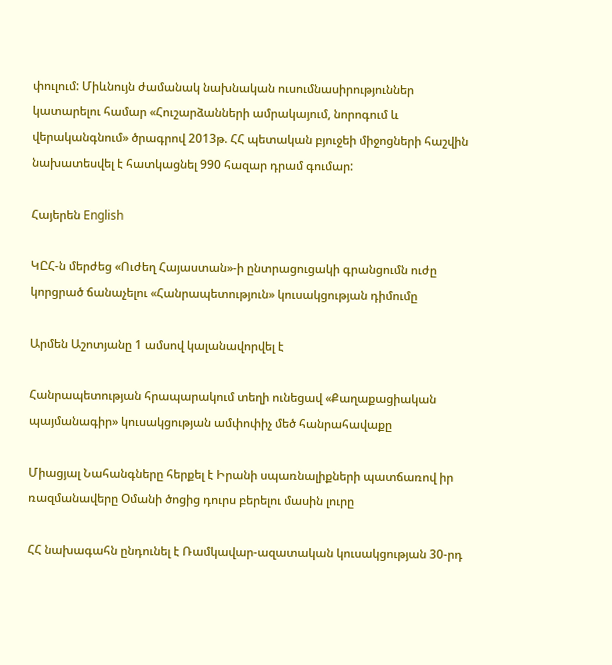փուլում: Միևնույն ժամանակ նախնական ուսումնասիրություններ կատարելու համար «Հուշարձանների ամրակայում, նորոգում և վերականգնում» ծրագրով 2013թ. ՀՀ պետական բյուջեի միջոցների հաշվին նախատեսվել է հատկացնել 990 հազար դրամ գումար:

Հայերեն English

ԿԸՀ-ն մերժեց «Ուժեղ Հայաստան»-ի ընտրացուցակի գրանցումն ուժը կորցրած ճանաչելու «Հանրապետություն» կուսակցության դիմումը

Արմեն Աշոտյանը 1 ամսով կալանավորվել է

Հանրապետության հրապարակում տեղի ունեցավ «Քաղաքացիական պայմանագիր» կուսակցության ամփոփիչ մեծ հանրահավաքը

Միացյալ Նահանգները հերքել է Իրանի սպառնալիքների պատճառով իր ռազմանավերը Օմանի ծոցից դուրս բերելու մասին լուրը

ՀՀ նախագահն ընդունել է Ռամկավար-ազատական կուսակցության 30-րդ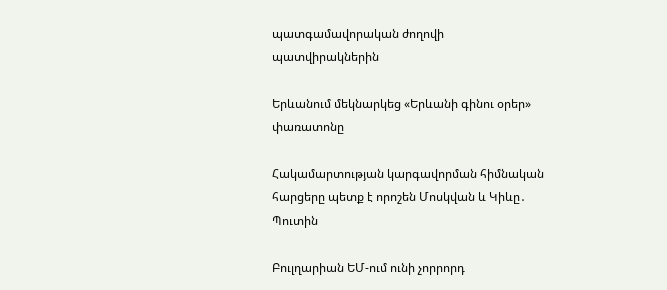պատգամավորական ժողովի պատվիրակներին

Երևանում մեկնարկեց «Երևանի գինու օրեր» փառատոնը

Հակամարտության կարգավորման հիմնական հարցերը պետք է որոշեն Մոսկվան և Կիևը․ Պուտին

Բուլղարիան ԵՄ-ում ունի չորրորդ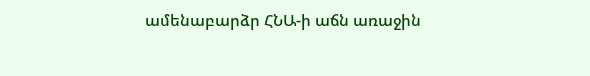ամենաբարձր ՀՆԱ-ի աճն առաջին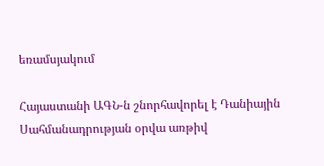եռամսյակում

Հայաստանի ԱԳՆ-ն շնորհավորել է Դանիային Սահմանադրության օրվա առթիվ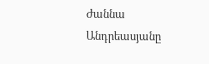Ժաննա Անդրեասյանը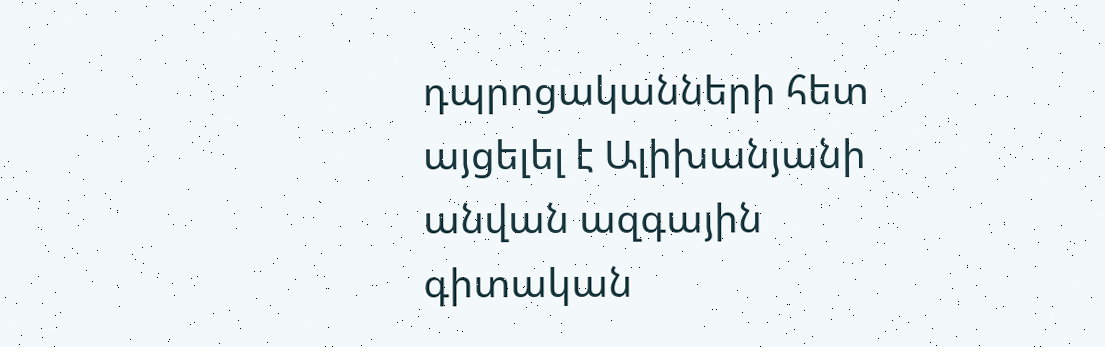դպրոցականների հետ այցելել է Ալիխանյանի անվան ազգային գիտական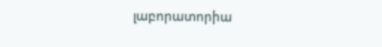լաբորատորիա